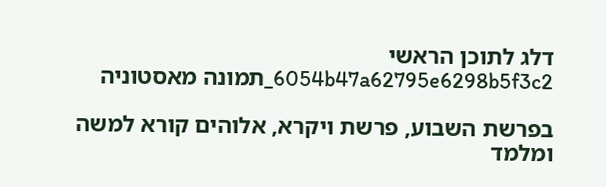דלג לתוכן הראשי
6054b47a62795e6298b5f3c2_תמונה מאסטוניה

בפרשת השבוע, פרשת ויקרא, אלוהים קורא למשה ומלמד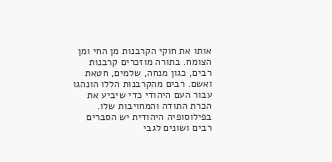אותו את חוקי הקרבנות מן החי ומן הצומח. בתורה מוזכרים קרבנות רבים, כגון מנחה, שלמים, חטאת ואשם. רבים מהקרבנות הללו הונהגו עבור העם היהודי כדי שיביע את הכרת התודה והמחויבות שלו. בפילוסופיה היהודית יש הסברים רבים ושונים לגבי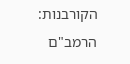הקורבנות: הרמב"ם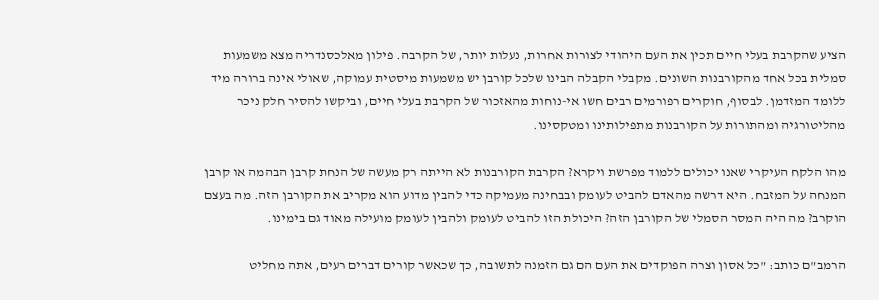הציע שהקרבת בעלי חיים תכין את העם היהודי לצורות אחרות, נעלות יותר, של הקרבה. פילון מאלכסנדריה מצא משמעות סמלית בכל אחד מהקורבנות השונים. מקבלי הקבלה הבינו שלכל קורבן יש משמעות מיסטית עמוקה, שאולי אינה ברורה מיד ללומד המזדמן. לבסוף, חוקרים רפורמים רבים חשו אי-נוחות מהאזכור של הקרבת בעלי חיים, וביקשו להסיר חלק ניכר מהליטורגיה ומהתורות על הקורבנות מתפילותינו ומטקסינו.

מהו הלקח העיקרי שאנו יכולים ללמוד מפרשת ויקרא? הקרבת הקורבנות לא הייתה רק מעשה של הנחת קרבן הבהמה או קרבן המנחה על המזבח. היא דרשה מהאדם להביט לעומק ובבחינה מעמיקה כדי להבין מדוע הוא מקריב את הקורבן הזה. מה בעצם הוקרב? מה היה המסר הסמלי של הקורבן הזה? היכולת הזו להביט לעומק ולהבין לעומק מועילה מאוד גם בימינו.

הרמב"ם כותב: "כל אסון וצרה הפוקדים את העם הם גם הזמנה לתשובה, כך שכאשר קורים דברים רעים, אתה מחליט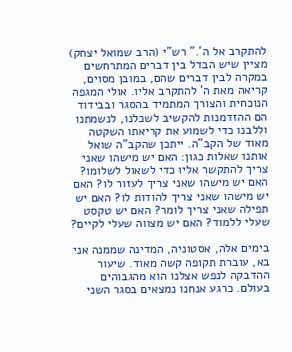להתקרב אל ה'." רש"י (הרב שמואל יצחק) מציין שיש הבדל בין דברים המתרחשים במקרה לבין דברים שהם, במובן מסוים, קריאה מאת ה' להתקרב אליו. אולי המגפה הנוכחית והצורך המתמיד בהסגר ובבידוד הם ההזדמנות להקשיב לשכלנו, לנשמתנו וללבנו כדי לשמוע את קריאתו השקטה מאוד של הקב"ה. ייתכן שהקב"ה שואל אותנו שאלות כגון: האם יש מישהו שאני צריך להתקשר אליו כדי לשאול לשלומו? האם יש מישהו שאני צריך לעזור לו? האם יש מישהו שאני צריך להודות לו? האם יש תפילה שאני צריך לומר? האם יש טקסט שעלי ללמוד? האם יש מצווה שעלי לקיים?

בימים אלה, אסטוניה, המדינה שממנה אני בא, עוברת תקופה קשה מאוד. שיעור ההדבקה לנפש אצלנו הוא מהגבוהים בעולם. כרגע אנחנו נמצאים בסגר השני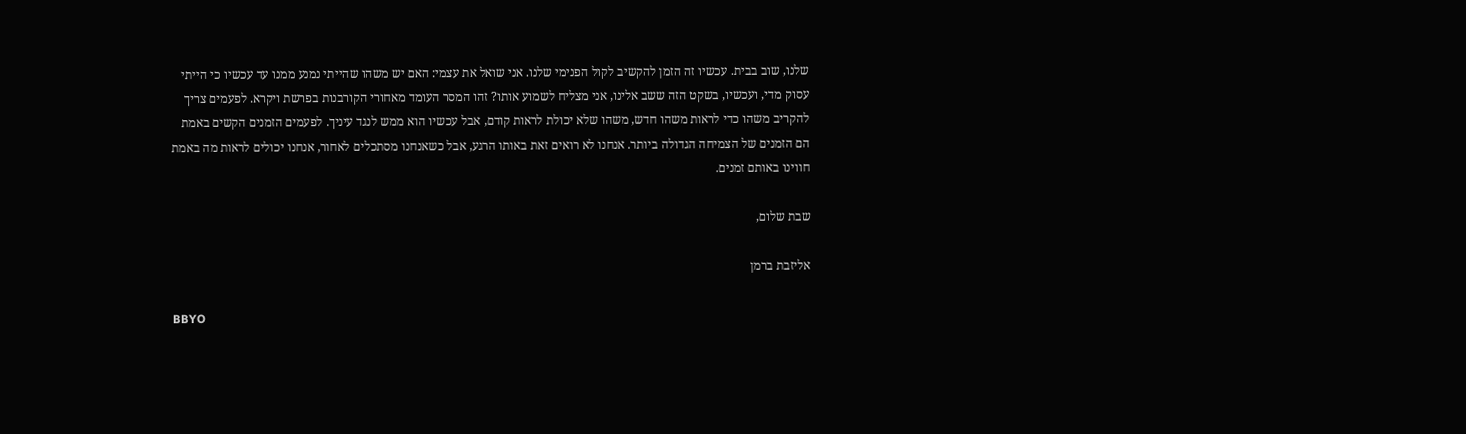שלנו, שוב בבית. עכשיו זה הזמן להקשיב לקול הפנימי שלנו. אני שואל את עצמי: האם יש משהו שהייתי נמנע ממנו עד עכשיו כי הייתי עסוק מדי, ועכשיו, בשקט הזה ששב אלינו, אני מצליח לשמוע אותו? זהו המסר העומד מאחורי הקורבנות בפרשת ויקרא. לפעמים צריך להקריב משהו כדי לראות משהו חדש, משהו שלא יכולת לראות קודם, אבל עכשיו הוא ממש לנגד עיניך. לפעמים הזמנים הקשים באמת הם הזמנים של הצמיחה הגדולה ביותר. אנחנו לא רואים זאת באותו הרגע, אבל כשאנחנו מסתכלים לאחור, אנחנו יכולים לראות מה באמת חווינו באותם זמנים.

שבת שלום,

אליזבת ברמן

BBYO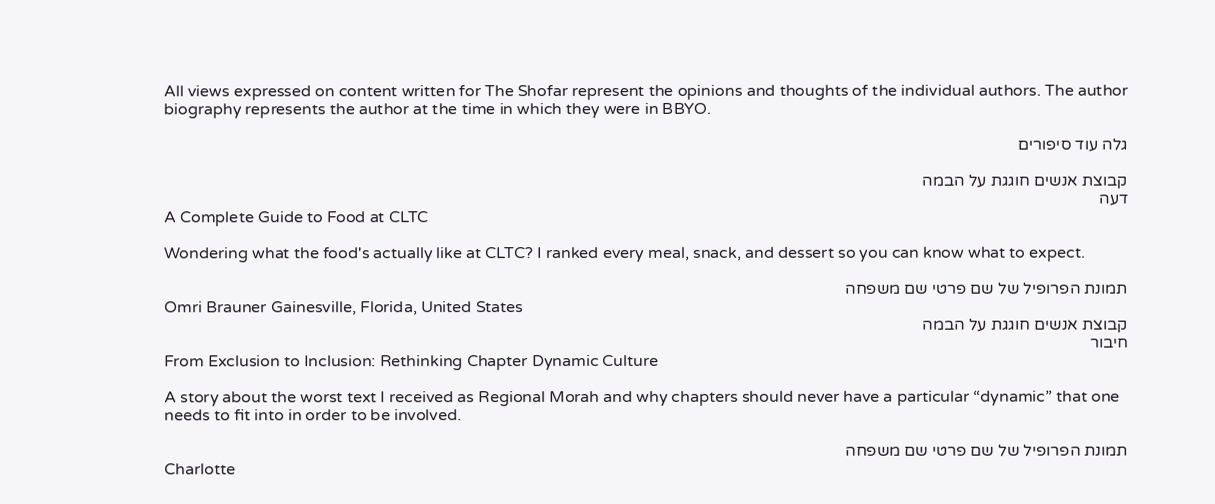All views expressed on content written for The Shofar represent the opinions and thoughts of the individual authors. The author biography represents the author at the time in which they were in BBYO.

גלה עוד סיפורים

קבוצת אנשים חוגגת על הבמה
דעה
A Complete Guide to Food at CLTC

Wondering what the food's actually like at CLTC? I ranked every meal, snack, and dessert so you can know what to expect.

תמונת הפרופיל של שם פרטי שם משפחה
Omri Brauner Gainesville, Florida, United States
קבוצת אנשים חוגגת על הבמה
חיבור
From Exclusion to Inclusion: Rethinking Chapter Dynamic Culture

A story about the worst text I received as Regional Morah and why chapters should never have a particular “dynamic” that one needs to fit into in order to be involved.

תמונת הפרופיל של שם פרטי שם משפחה
Charlotte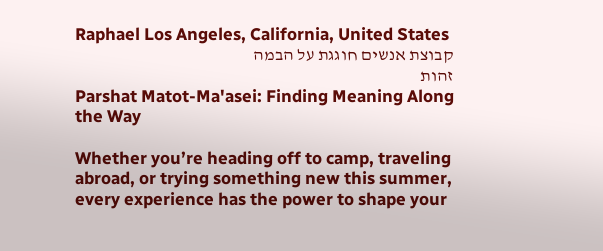Raphael Los Angeles, California, United States
קבוצת אנשים חוגגת על הבמה
זהות
Parshat Matot-Ma'asei: Finding Meaning Along the Way

Whether you’re heading off to camp, traveling abroad, or trying something new this summer, every experience has the power to shape your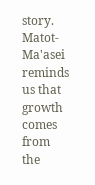story. Matot-Ma'asei reminds us that growth comes from the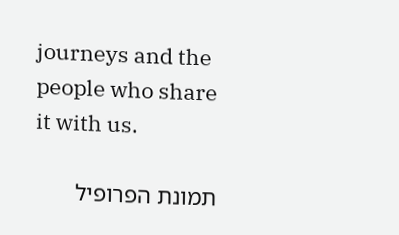journeys and the people who share it with us.

תמונת הפרופיל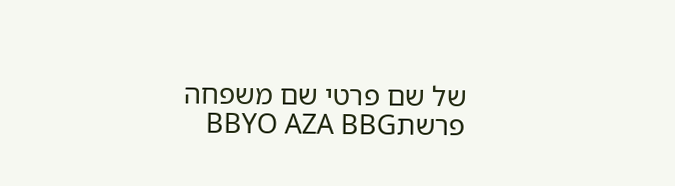של שם פרטי שם משפחה
פרשתBBYO AZA BBG